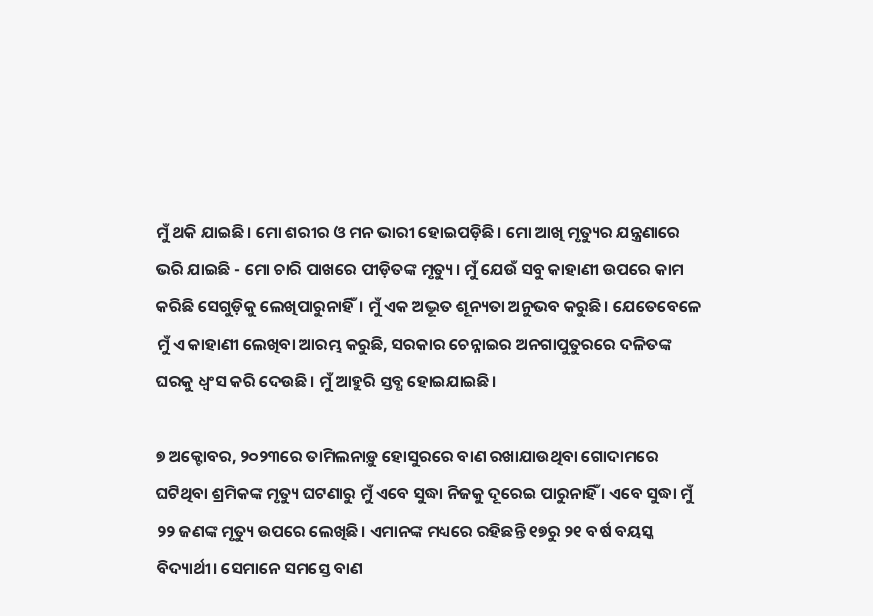ମୁଁ ଥକି ଯାଇଛି । ମୋ ଶରୀର ଓ ମନ ଭାରୀ ହୋଇପଡ଼ିଛି। ମୋ ଆଖି ମୃତ୍ୟୁର ଯନ୍ତ୍ରଣାରେ ଭରି ଯାଇଛି - ମୋ ଚାରି ପାଖରେ ପୀଡ଼ିତଙ୍କ ମୃତ୍ୟୁ। ମୁଁ ଯେଉଁ ସବୁ କାହାଣୀ ଉପରେ କାମ କରିଛି ସେଗୁଡ଼ିକୁ ଲେଖିପାରୁନାହିଁ। ମୁଁ ଏକ ଅଦ୍ଭୂତ ଶୂନ୍ୟତା ଅନୁଭବ କରୁଛି। ଯେତେବେଳେ ମୁଁ ଏ କାହାଣୀ ଲେଖିବା ଆରମ୍ଭ କରୁଛି, ସରକାର ଚେନ୍ନାଇର ଅନଗାପୁତୁରରେ ଦଳିତଙ୍କ ଘରକୁ ଧ୍ୱଂସ କରି ଦେଉଛି। ମୁଁ ଆହୁରି ସ୍ତବ୍ଧ ହୋଇଯାଇଛି।

୭ ଅକ୍ଟୋବର, ୨୦୨୩ରେ ତାମିଲନାଡ଼ୁ ହୋସୁରରେ ବାଣ ରଖାଯାଉଥିବା ଗୋଦାମରେ ଘଟିଥିବା ଶ୍ରମିକଙ୍କ ମୃତ୍ୟୁ ଘଟଣାରୁ ମୁଁ ଏବେ ସୁଦ୍ଧା ନିଜକୁ ଦୂରେଇ ପାରୁନାହିଁ । ଏବେ ସୁଦ୍ଧା ମୁଁ ୨୨ ଜଣଙ୍କ ମୃତ୍ୟୁ ଉପରେ ଲେଖିଛି। ଏମାନଙ୍କ ମଧ୍ୟରେ ରହିଛନ୍ତି ୧୭ରୁ ୨୧ ବର୍ଷ ବୟସ୍କ ବିଦ୍ୟାର୍ଥୀ। ସେମାନେ ସମସ୍ତେ ବାଣ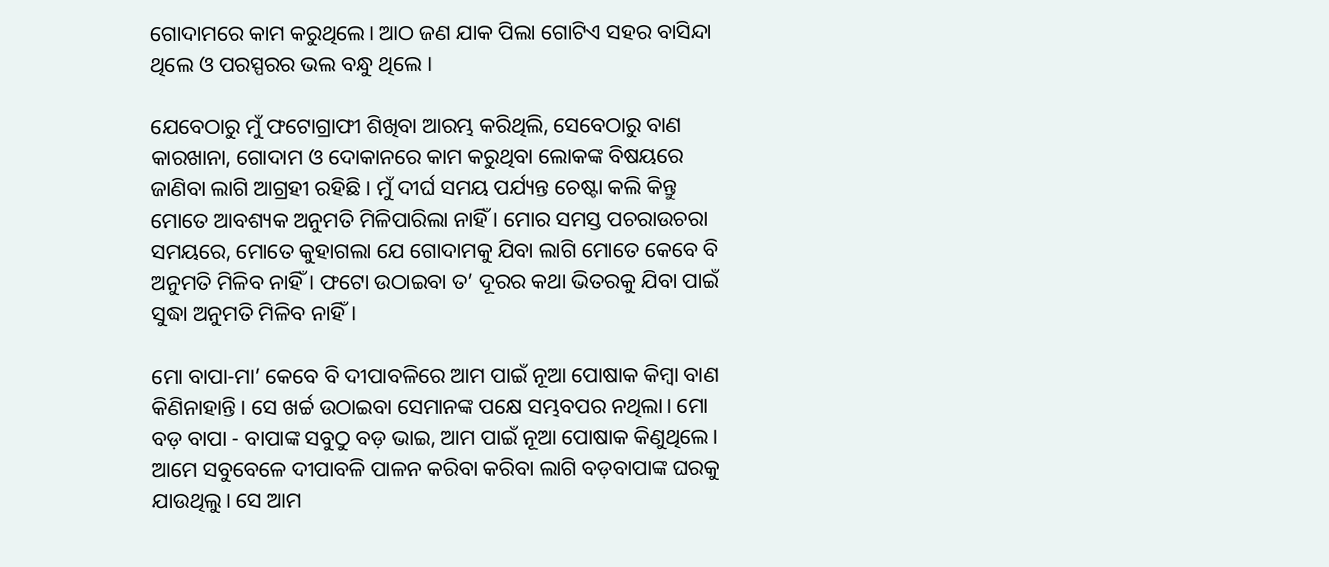ଗୋଦାମରେ କାମ କରୁଥିଲେ। ଆଠ ଜଣ ଯାକ ପିଲା ଗୋଟିଏ ସହର ବାସିନ୍ଦା ଥିଲେ ଓ ପରସ୍ପରର ଭଲ ବନ୍ଧୁ ଥିଲେ ।

ଯେବେଠାରୁ ମୁଁ ଫଟୋଗ୍ରାଫୀ ଶିଖିବା ଆରମ୍ଭ କରିଥିଲି, ସେବେଠାରୁ ବାଣ କାରଖାନା, ଗୋଦାମ ଓ ଦୋକାନରେ କାମ କରୁଥିବା ଲୋକଙ୍କ ବିଷୟରେ ଜାଣିବା ଲାଗି ଆଗ୍ରହୀ ରହିଛି । ମୁଁ ଦୀର୍ଘ ସମୟ ପର୍ଯ୍ୟନ୍ତ ଚେଷ୍ଟା କଲି କିନ୍ତୁ ମୋତେ ଆବଶ୍ୟକ ଅନୁମତି ମିଳିପାରିଲା ନାହିଁ । ମୋର ସମସ୍ତ ପଚରାଉଚରା ସମୟରେ, ମୋତେ କୁହାଗଲା ଯେ ଗୋଦାମକୁ ଯିବା ଲାଗି ମୋତେ କେବେ ବି ଅନୁମତି ମିଳିବ ନାହିଁ । ଫଟୋ ଉଠାଇବା ତ’ ଦୂରର କଥା ଭିତରକୁ ଯିବା ପାଇଁ ସୁଦ୍ଧା ଅନୁମତି ମିଳିବ ନାହିଁ।

ମୋ ବାପା-ମା’ କେବେ ବି ଦୀପାବଳିରେ ଆମ ପାଇଁ ନୂଆ ପୋଷାକ କିମ୍ବା ବାଣ କିଣିନାହାନ୍ତି। ସେ ଖର୍ଚ୍ଚ ଉଠାଇବା ସେମାନଙ୍କ ପକ୍ଷେ ସମ୍ଭବପର ନଥିଲା। ମୋ ବଡ଼ ବାପା - ବାପାଙ୍କ ସବୁଠୁ ବଡ଼ ଭାଇ, ଆମ ପାଇଁ ନୂଆ ପୋଷାକ କିଣୁଥିଲେ। ଆମେ ସବୁବେଳେ ଦୀପାବଳି ପାଳନ କରିବା କରିବା ଲାଗି ବଡ଼ବାପାଙ୍କ ଘରକୁ ଯାଉଥିଲୁ। ସେ ଆମ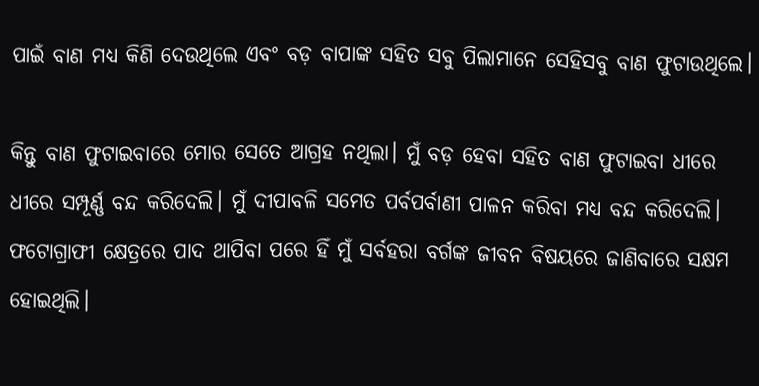ପାଇଁ ବାଣ ମଧ୍ୟ କିଣି ଦେଉଥିଲେ ଏବଂ ବଡ଼ ବାପାଙ୍କ ସହିତ ସବୁ ପିଲାମାନେ ସେହିସବୁ ବାଣ ଫୁଟାଉଥିଲେ।

କିନ୍ତୁ ବାଣ ଫୁଟାଇବାରେ ମୋର ସେତେ ଆଗ୍ରହ ନଥିଲା। ମୁଁ ବଡ଼ ହେବା ସହିତ ବାଣ ଫୁଟାଇବା ଧୀରେ ଧୀରେ ସମ୍ପୂର୍ଣ୍ଣ ବନ୍ଦ କରିଦେଲି। ମୁଁ ଦୀପାବଳି ସମେତ ପର୍ବପର୍ବାଣୀ ପାଳନ କରିବା ମଧ୍ୟ ବନ୍ଦ କରିଦେଲି। ଫଟୋଗ୍ରାଫୀ କ୍ଷେତ୍ରରେ ପାଦ ଥାପିବା ପରେ ହିଁ ମୁଁ ସର୍ବହରା ବର୍ଗଙ୍କ ଜୀବନ ବିଷୟରେ ଜାଣିବାରେ ସକ୍ଷମ ହୋଇଥିଲି।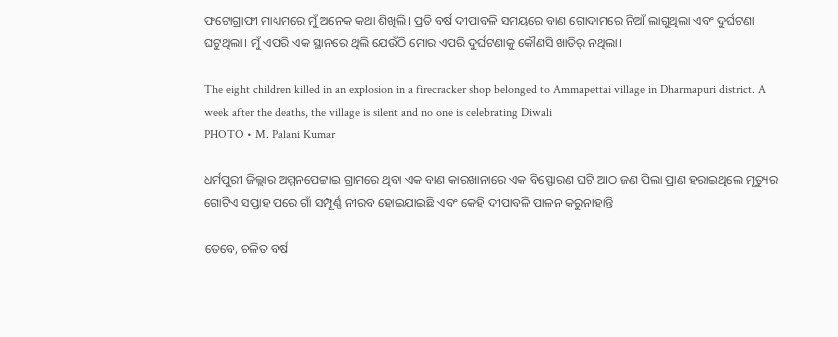ଫଟୋଗ୍ରାଫୀ ମାଧ୍ୟମରେ ମୁଁ ଅନେକ କଥା ଶିଖିଲି। ପ୍ରତି ବର୍ଷ ଦୀପାବଳି ସମୟରେ ବାଣ ଗୋଦାମରେ ନିଆଁ ଲାଗୁଥିଲା ଏବଂ ଦୁର୍ଘଟଣା ଘଟୁଥିଲା। ମୁଁ ଏପରି ଏକ ସ୍ଥାନରେ ଥିଲି ଯେଉଁଠି ମୋର ଏପରି ଦୁର୍ଘଟଣାକୁ କୌଣସି ଖାତିର୍‌ ନଥିଲା।

The eight children killed in an explosion in a firecracker shop belonged to Ammapettai village in Dharmapuri district. A week after the deaths, the village is silent and no one is celebrating Diwali
PHOTO • M. Palani Kumar

ଧର୍ମପୁରୀ ଜିଲ୍ଲାର ଅମ୍ମନପେଟ୍ଟାଇ ଗ୍ରାମରେ ଥିବା ଏକ ବାଣ କାରଖାନାରେ ଏକ ବିସ୍ଫୋରଣ ଘଟି ଆଠ ଜଣ ପିଲା ପ୍ରାଣ ହରାଇଥିଲେ ମୃତ୍ୟୁର ଗୋଟିଏ ସପ୍ତାହ ପରେ ଗାଁ ସମ୍ପୂର୍ଣ୍ଣ ନୀରବ ହୋଇଯାଇଛି ଏବଂ କେହି ଦୀପାବଳି ପାଳନ କରୁନାହାନ୍ତି

ତେବେ, ଚଳିତ ବର୍ଷ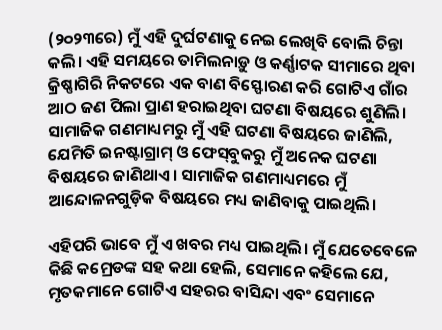(୨୦୨୩ରେ) ମୁଁ ଏହି ଦୁର୍ଘଟଣାକୁ ନେଇ ଲେଖିବି ବୋଲି ଚିନ୍ତା କଲି। ଏହି ସମୟରେ ତାମିଲନାଡ଼ୁ ଓ କର୍ଣ୍ଣାଟକ ସୀମାରେ ଥିବା କ୍ରିଷ୍ଣାଗିରି ନିକଟରେ ଏକ ବାଣ ବିସ୍ଫୋରଣ କରି ଗୋଟିଏ ଗାଁର ଆଠ ଜଣ ପିଲା ପ୍ରାଣ ହରାଇଥିବା ଘଟଣା ବିଷୟରେ ଶୁଣିଲି। ସାମାଜିକ ଗଣମାଧ୍ୟମରୁ ମୁଁ ଏହି ଘଟଣା ବିଷୟରେ ଜାଣିଲି, ଯେମିତି ଇନଷ୍ଟାଗ୍ରାମ୍‌ ଓ ଫେସ୍‌ବୁକରୁ ମୁଁ ଅନେକ ଘଟଣା ବିଷୟରେ ଜାଣିଥାଏ। ସାମାଜିକ ଗଣମାଧ୍ୟମରେ ମୁଁ ଆନ୍ଦୋଳନଗୁଡ଼ିକ ବିଷୟରେ ମଧ୍ୟ ଜାଣିବାକୁ ପାଇଥିଲି।

ଏହିପରି ଭାବେ ମୁଁ ଏ ଖବର ମଧ୍ୟ ପାଇଥିଲି। ମୁଁ ଯେତେବେଳେ କିଛି କମ୍ରେଡଙ୍କ ସହ କଥା ହେଲି, ସେମାନେ କହିଲେ ଯେ, ମୃତକମାନେ ଗୋଟିଏ ସହରର ବାସିନ୍ଦା ଏବଂ ସେମାନେ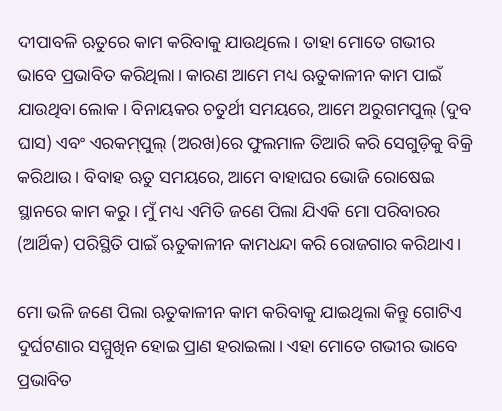ଦୀପାବଳି ଋତୁରେ କାମ କରିବାକୁ ଯାଉଥିଲେ। ତାହା ମୋତେ ଗଭୀର ଭାବେ ପ୍ରଭାବିତ କରିଥିଲା। କାରଣ ଆମେ ମଧ୍ୟ ଋତୁକାଳୀନ କାମ ପାଇଁ ଯାଉଥିବା ଲୋକ। ବିନାୟକର ଚତୁର୍ଥୀ ସମୟରେ, ଆମେ ଅରୁଗମପୁଲ୍‌ (ଦୁବ ଘାସ) ଏବଂ ଏରକମ୍‌ପୁଲ୍‌ (ଅରଖ)ରେ ଫୁଲମାଳ ତିଆରି କରି ସେଗୁଡ଼ିକୁ ବିକ୍ରି କରିଥାଉ। ବିବାହ ଋତୁ ସମୟରେ, ଆମେ ବାହାଘର ଭୋଜି ରୋଷେଇ ସ୍ଥାନରେ କାମ କରୁ। ମୁଁ ମଧ୍ୟ ଏମିତି ଜଣେ ପିଲା ଯିଏକି ମୋ ପରିବାରର (ଆର୍ଥିକ) ପରିସ୍ଥିତି ପାଇଁ ଋତୁକାଳୀନ କାମଧନ୍ଦା କରି ରୋଜଗାର କରିଥାଏ।

ମୋ ଭଳି ଜଣେ ପିଲା ଋତୁକାଳୀନ କାମ କରିବାକୁ ଯାଇଥିଲା କିନ୍ତୁ ଗୋଟିଏ ଦୁର୍ଘଟଣାର ସମ୍ମୁଖିନ ହୋଇ ପ୍ରାଣ ହରାଇଲା। ଏହା ମୋତେ ଗଭୀର ଭାବେ ପ୍ରଭାବିତ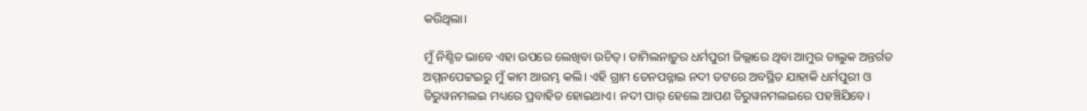କରିଥିଲା।

ମୁଁ ନିଶ୍ଚିତ ଭାବେ ଏହା ଉପରେ ଲେଖିବା ଉଚିତ୍‌। ତାମିଲନାଡ଼ୁର ଧର୍ମପୁରୀ ଜିଲ୍ଲାରେ ଥିବା ଆମୁର ତାଲୁକ ଅନ୍ତର୍ଗତ ଅମ୍ମନପେଟ୍ଟଇରୁ ମୁଁ କାମ ଆରମ୍ଭ କଲି। ଏହି ଗ୍ରାମ ତେନପନ୍ନାଇ ନଦୀ ତଟରେ ଅବସ୍ଥିତ ଯାହାକି ଧର୍ମପୁରୀ ଓ ତିରୁୱନମଲଇ ମଧ୍ୟରେ ପ୍ରବାହିତ ହୋଇଥାଏ। ନଦୀ ପାର୍‌ ହେଲେ ଆପଣ ତିରୁୱନମଲଇରେ ପହଞ୍ଚିଯିବେ।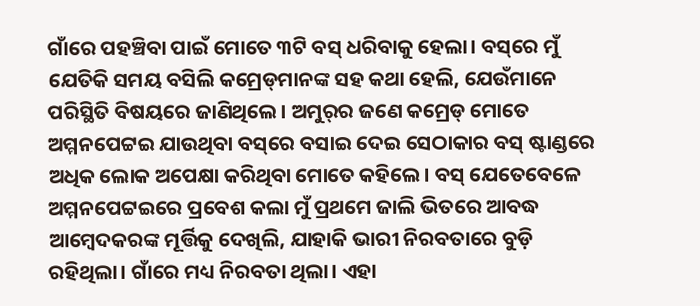ଗାଁରେ ପହଞ୍ଚିବା ପାଇଁ ମୋତେ ୩ଟି ବସ୍‌ ଧରିବାକୁ ହେଲା। ବସ୍‌ରେ ମୁଁ ଯେତିକି ସମୟ ବସିଲି କମ୍ରେଡ୍‌ମାନଙ୍କ ସହ କଥା ହେଲି, ଯେଉଁମାନେ ପରିସ୍ଥିତି ବିଷୟରେ ଜାଣିଥିଲେ। ଅମୁର୍‌ର ଜଣେ କମ୍ରେଡ୍‌ ମୋତେ ଅମ୍ମନପେଟ୍ଟଇ ଯାଉଥିବା ବସ୍‌ରେ ବସାଇ ଦେଇ ସେଠାକାର ବସ୍‌ ଷ୍ଟାଣ୍ଡରେ ଅଧିକ ଲୋକ ଅପେକ୍ଷା କରିଥିବା ମୋତେ କହିଲେ। ବସ୍‌ ଯେତେବେଳେ ଅମ୍ମନପେଟ୍ଟଇରେ ପ୍ରବେଶ କଲା ମୁଁ ପ୍ରଥମେ ଜାଲି ଭିତରେ ଆବଦ୍ଧ ଆମ୍ବେଦକରଙ୍କ ମୂର୍ତ୍ତିକୁ ଦେଖିଲି, ଯାହାକି ଭାରୀ ନିରବତାରେ ବୁଡ଼ି ରହିଥିଲା। ଗାଁରେ ମଧ୍ୟ ନିରବତା ଥିଲା। ଏହା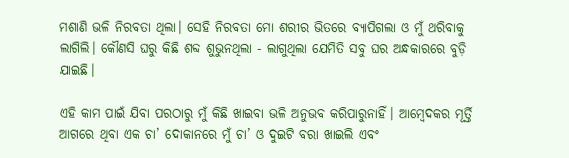ମଶାଣି ଭଳି ନିରବତା ଥିଲା। ସେହି ନିରବତା ମୋ ଶରୀର ଭିତରେ ବ୍ୟାପିଗଲା ଓ ମୁଁ ଥରିବାକୁ ଲାଗିଲି। କୌଣସି ଘରୁ କିଛି ଶବ୍ଦ ଶୁଭୁନଥିଲା - ଲାଗୁଥିଲା ଯେମିତି ସବୁ ଘର ଅନ୍ଧକାରରେ ବୁଡ଼ି ଯାଇଛି।

ଏହି କାମ ପାଇଁ ଯିବା ପରଠାରୁ ମୁଁ କିଛି ଖାଇବା ଭଳି ଅନୁଭବ କରିପାରୁନାହିଁ। ଆମ୍ବେଦକର ମୂର୍ତ୍ତି ଆଗରେ ଥିବା ଏକ ଚା’ ଦୋକାନରେ ମୁଁ ଚା’ ଓ ଦୁଇଟି ବରା ଖାଇଲି ଏବଂ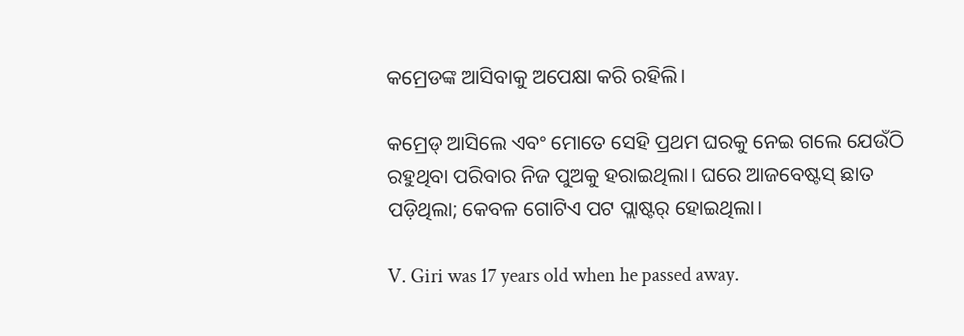କମ୍ରେଡଙ୍କ ଆସିବାକୁ ଅପେକ୍ଷା କରି ରହିଲି।

କମ୍ରେଡ୍‌ ଆସିଲେ ଏବଂ ମୋତେ ସେହି ପ୍ରଥମ ଘରକୁ ନେଇ ଗଲେ ଯେଉଁଠି ରହୁଥିବା ପରିବାର ନିଜ ପୁଅକୁ ହରାଇଥିଲା। ଘରେ ଆଜବେଷ୍ଟସ୍‌ ଛାତ ପଡ଼ିଥିଲା; କେବଳ ଗୋଟିଏ ପଟ ପ୍ଲାଷ୍ଟର୍‌ ହୋଇଥିଲା।

V. Giri was 17 years old when he passed away.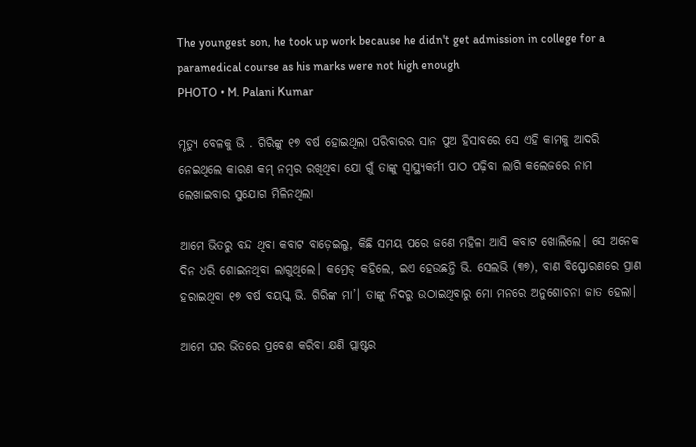The youngest son, he took up work because he didn't get admission in college for a paramedical course as his marks were not high enough
PHOTO • M. Palani Kumar

ମୃତ୍ୟୁ ବେଳକୁ ଭି . ଗିରିଙ୍କୁ ୧୭ ବର୍ଷ ହୋଇଥିଲା ପରିବାରର ସାନ ପୁଅ ହିସାବରେ ସେ ଏହି କାମକୁ ଆଦରି ନେଇଥିଲେ କାରଣ କମ୍ ନମ୍ବର ରଖିଥିବା ଯୋ ଗୁଁ ତାଙ୍କୁ ସ୍ୱାସ୍ଥ୍ୟକର୍ମୀ ପାଠ ପଢ଼ିବା ଲାଗି କଲେଜରେ ନାମ ଲେଖାଇବାର ସୁଯୋଗ ମିଳିନଥିଲା

ଆମେ ଭିତରୁ ବନ୍ଦ ଥିବା କବାଟ ବାଡ଼େଇଲୁ, କିଛି ସମୟ ପରେ ଜଣେ ମହିଳା ଆସି କବାଟ ଖୋଲିଲେ। ସେ ଅନେକ ଦିନ ଧରି ଶୋଇନଥିବା ଲାଗୁଥିଲେ। କମ୍ରେଡ୍‌ କହିଲେ, ଇଏ ହେଉଛନ୍ତି ଭି. ସେଲଭି (୩୭), ବାଣ ବିସ୍ଫୋରଣରେ ପ୍ରାଣ ହରାଇଥିବା ୧୭ ବର୍ଷ ବୟସ୍କ ଭି. ଗିରିଙ୍କ ମା’। ତାଙ୍କୁ ନିଦରୁ ଉଠାଇଥିବାରୁ ମୋ ମନରେ ଅନୁଶୋଚନା ଜାତ ହେଲା।

ଆମେ ଘର ଭିତରେ ପ୍ରବେଶ କରିବା କ୍ଷଣି ପ୍ଲାଷ୍ଟର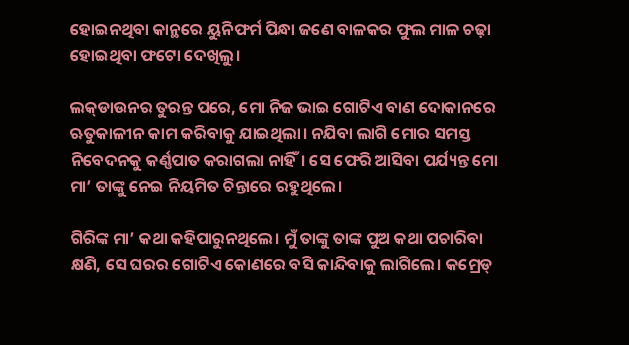ହୋଇନଥିବା କାନ୍ଥରେ ୟୁନିଫର୍ମ ପିନ୍ଧା ଜଣେ ବାଳକର ଫୁଲ ମାଳ ଚଢ଼ା ହୋଇଥିବା ଫଟୋ ଦେଖିଲୁ।

ଲକ୍‌ଡାଉନର ତୁରନ୍ତ ପରେ, ମୋ ନିଜ ଭାଇ ଗୋଟିଏ ବାଣ ଦୋକାନରେ ଋତୁକାଳୀନ କାମ କରିବାକୁ ଯାଇଥିଲା। ନଯିବା ଲାଗି ମୋର ସମସ୍ତ ନିବେଦନକୁ କର୍ଣ୍ଣପାତ କରାଗଲା ନାହିଁ। ସେ ଫେରି ଆସିବା ପର୍ଯ୍ୟନ୍ତ ମୋ ମା’ ତାଙ୍କୁ ନେଇ ନିୟମିତ ଚିନ୍ତାରେ ରହୁଥିଲେ।

ଗିରିଙ୍କ ମା’ କଥା କହିପାରୁନଥିଲେ। ମୁଁ ତାଙ୍କୁ ତାଙ୍କ ପୁଅ କଥା ପଚାରିବା କ୍ଷଣି, ସେ ଘରର ଗୋଟିଏ କୋଣରେ ବସି କାନ୍ଦିବାକୁ ଲାଗିଲେ। କମ୍ରେଡ୍‌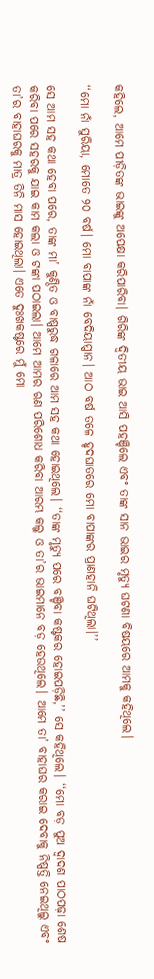କହିଲେ, ଆମେ ପୀଡ଼ିତଙ୍କ ଭାଇଙ୍କୁ ଅପେକ୍ଷା କରିପାରିବା। ଗିରିଙ୍କ ଦ୍ୱିତୀୟ ଭାଇ ଆସି ପହଞ୍ଚିଲେ ଏବଂ ତାଙ୍କ ସାନ ଭାଇର ମୃତ୍ୟୁ ଘଟଣା ବିଷୟରେ ଆମକୁ କହିଥିଲେ।

‘‘ମୋ ନାଁ ସୁରିୟା, ମୋତେ ୨୦ ବର୍ଷ। ମୋ ବାପାଙ୍କ ନାଁ ବେଦିୟାପ୍ପାନ। ଆଠ ବର୍ଷ ତଳେ ହୃଦଘାତରେ ମୋ ବାପାଙ୍କର ପ୍ରାଣହାନି ଘଟିଥିଲା।’’

ସେ ଆମ ସହ କଥା ହେବା ପରେ, ତାଙ୍କ ମା’ କୁଣ୍ଠିତ ଓ ବାଷ୍ପରୁଦ୍ଧ ଗଳାରେ ଆମ ସହ କଥା ହୋଇଥିଲେ। ‘‘ତାଙ୍କ ମୃତ୍ୟୁ ପରେ ବଞ୍ଚିବା କଷ୍ଟକର ହୋଇପଡ଼ିଛି,’’ ସେ କହିଥିଲେ। ‘‘ମୋ ବଡ଼ ପୁଅ ଦ୍ୱାଦଶ ପାଠପଢ଼ା ଶେଷ କରିବା ପରେ ସହରକୁ ଯାଇ କାମ କଲା ଓ ଟଙ୍କା ପଠାଇଲା। ଆମେ ଆମର ଋଣ ପରିଶୋଧ କରିବା ଆରମ୍ଭ କଲୁ ଓ ତା’ର ଭାଇମାନେ ବଡ଼ ହେଉଥିଲେ। ଆମେ ତା’ ବାହାଘର କରାଇ ଦେବାକୁ ନିଷ୍ପତ୍ତି ନେଇଥିଲୁ ଏବଂ ତା’ର ବାହାଘରକୁ ମାତ୍ର ତିନି ମାସ ହୋଇଥିଲା। ଏତେ ଦୁଃଖକଷ୍ଟରେ ମୁଁ ମୋ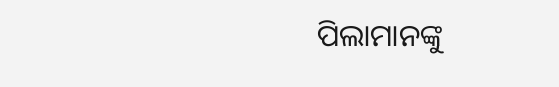ପିଲାମାନଙ୍କୁ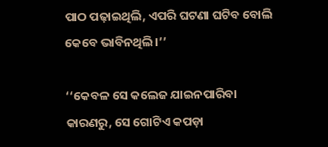ପାଠ ପଢ଼ାଇଥିଲି, ଏପରି ଘଟଣା ଘଟିବ ବୋଲି କେବେ ଭାବିନଥିଲି।’’

‘‘କେବଳ ସେ କଲେଜ ଯାଇନପାରିବା କାରଣରୁ, ସେ ଗୋଟିଏ କପଡ଼ା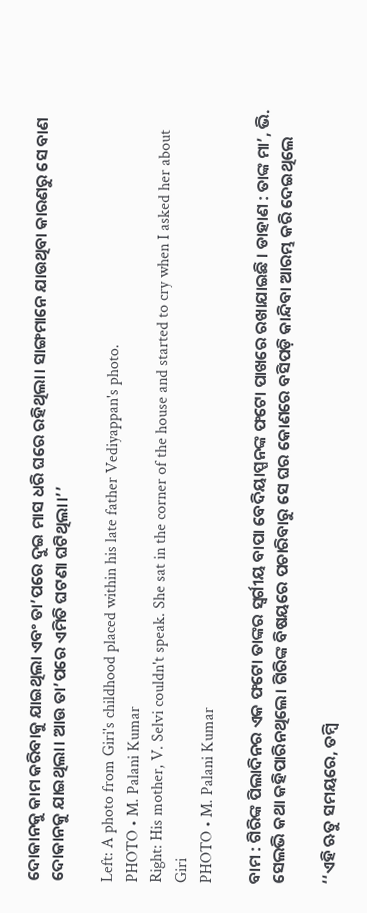ଦୋକାନକୁ କାମ କରିବାକୁ ଯାଇଥିଲା ଏବଂ ତା’ପରେ ଦୁଇ ମାସ ଧରି ଘରେ ରହିଥିଲା। ସାଙ୍ଗମାନେ ଯାଉଥିବା କାରଣରୁ ସେ ବାଣ ଦୋକାନକୁ ଯାଇଥିଲା। ଆଉ ତା’ପରେ ଏମିତି ଘଟଣା ଘଟିଥିଲା।’’

Left: A photo from Giri's childhood placed within his late father Vediyappan's photo.
PHOTO • M. Palani Kumar
Right: His mother, V. Selvi couldn't speak. She sat in the corner of the house and started to cry when I asked her about Giri
PHOTO • M. Palani Kumar

ବାମ : ଗିରିଙ୍କ ପିଲାଦିନର ଏକ ଫଟୋ ତାଙ୍କର ସ୍ୱର୍ଗୀୟ ବାପା ବେଦିୟାପ୍ପନଙ୍କ ଫଟୋ ପାଖରେ ରଖାଯାଇଛି । ଡାହାଣ : ତାଙ୍କ ମା’, ଭି. ସେଲଭି କଥା କହିପାରିନଥିଲେ। ଗିରିଙ୍କ ବିଷୟରେ ପଚାରିବାରୁ ସେ ଘର କୋଣରେ ବସିପଡ଼ି କାନ୍ଦିବା ଆରମ୍ଭ କରି ଦେଇଥିଲେ

‘‘ଏହି ଋତୁ ସମୟରେ, ତମ୍ବି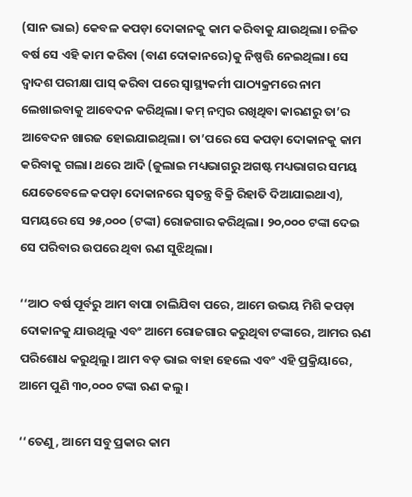(ସାନ ଭାଇ) କେବଳ କପଡ଼ା ଦୋକାନକୁ କାମ କରିବାକୁ ଯାଉଥିଲା। ଚଳିତ ବର୍ଷ ସେ ଏହି କାମ କରିବା (ବାଣ ଦୋକାନରେ)କୁ ନିଷ୍ପତ୍ତି ନେଇଥିଲା। ସେ ଦ୍ୱାଦଶ ପରୀକ୍ଷା ପାସ୍‌ କରିବା ପରେ ସ୍ୱାସ୍ଥ୍ୟକର୍ମୀ ପାଠ୍ୟକ୍ରମରେ ନାମ ଲେଖାଇବାକୁ ଆବେଦନ କରିଥିଲା। କମ୍‌ ନମ୍ବର ରଖିଥିବା କାରଣରୁ ତା’ର ଆବେଦନ ଖାରଜ ହୋଇଯାଇଥିଲା। ତା’ପରେ ସେ କପଡ଼ା ଦୋକାନକୁ କାମ କରିବାକୁ ଗଲା। ଥରେ ଆଦି (ଜୁଲାଇ ମଧ୍ୟଭାଗରୁ ଅଗଷ୍ଟ ମଧ୍ୟଭାଗର ସମୟ ଯେତେବେଳେ କପଡ଼ା ଦୋକାନରେ ସ୍ୱତନ୍ତ୍ର ବିକ୍ରି ରିହାତି ଦିଆଯାଇଥାଏ), ସମୟରେ ସେ ୨୫,୦୦୦ (ଟଙ୍କା) ରୋଜଗାର କରିଥିଲା। ୨୦,୦୦୦ ଟଙ୍କା ଦେଇ ସେ ପରିବାର ଉପରେ ଥିବା ଋଣ ସୁଝିଥିଲା।

‘‘ଆଠ ବର୍ଷ ପୂର୍ବରୁ ଆମ ବାପା ଚାଲିଯିବା ପରେ, ଆମେ ଉଭୟ ମିଶି କପଡ଼ା ଦୋକାନକୁ ଯାଉଥିଲୁ ଏବଂ ଆମେ ରୋଜଗାର କରୁଥିବା ଟଙ୍କାରେ, ଆମର ଋଣ ପରିଶୋଧ କରୁଥିଲୁ। ଆମ ବଡ଼ ଭାଇ ବାହା ହେଲେ ଏବଂ ଏହି ପ୍ରକ୍ରିୟାରେ, ଆମେ ପୁଣି ୩୦,୦୦୦ ଟଙ୍କା ଋଣ କଲୁ।

‘‘ତେଣୁ, ଆମେ ସବୁ ପ୍ରକାର କାମ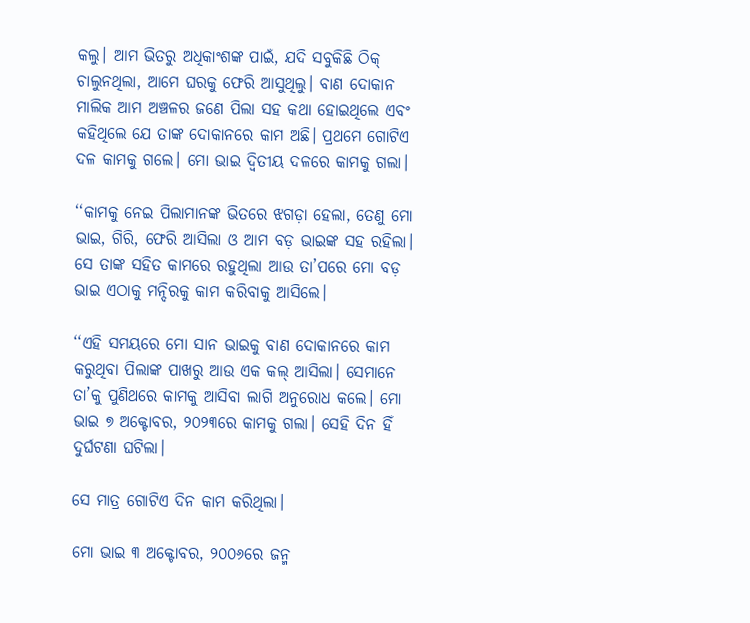କଲୁ। ଆମ ଭିତରୁ ଅଧିକାଂଶଙ୍କ ପାଇଁ, ଯଦି ସବୁକିଛି ଠିକ୍‌ ଚାଲୁନଥିଲା, ଆମେ ଘରକୁ ଫେରି ଆସୁଥିଲୁ। ବାଣ ଦୋକାନ ମାଲିକ ଆମ ଅଞ୍ଚଳର ଜଣେ ପିଲା ସହ କଥା ହୋଇଥିଲେ ଏବଂ କହିଥିଲେ ଯେ ତାଙ୍କ ଦୋକାନରେ କାମ ଅଛି। ପ୍ରଥମେ ଗୋଟିଏ ଦଳ କାମକୁ ଗଲେ। ମୋ ଭାଇ ଦ୍ୱିତୀୟ ଦଳରେ କାମକୁ ଗଲା।

‘‘କାମକୁ ନେଇ ପିଲାମାନଙ୍କ ଭିତରେ ଝଗଡ଼ା ହେଲା, ତେଣୁ ମୋ ଭାଇ, ଗିରି, ଫେରି ଆସିଲା ଓ ଆମ ବଡ଼ ଭାଇଙ୍କ ସହ ରହିଲା। ସେ ତାଙ୍କ ସହିତ କାମରେ ରହୁଥିଲା ଆଉ ତା’ପରେ ମୋ ବଡ଼ ଭାଇ ଏଠାକୁ ମନ୍ଦିରକୁ କାମ କରିବାକୁ ଆସିଲେ।

‘‘ଏହି ସମୟରେ ମୋ ସାନ ଭାଇକୁ ବାଣ ଦୋକାନରେ କାମ କରୁଥିବା ପିଲାଙ୍କ ପାଖରୁ ଆଉ ଏକ କଲ୍‌ ଆସିଲା। ସେମାନେ ତା’କୁ ପୁଣିଥରେ କାମକୁ ଆସିବା ଲାଗି ଅନୁରୋଧ କଲେ। ମୋ ଭାଇ ୭ ଅକ୍ଟୋବର, ୨୦୨୩ରେ କାମକୁ ଗଲା। ସେହି ଦିନ ହିଁ ଦୁର୍ଘଟଣା ଘଟିଲା।

ସେ ମାତ୍ର ଗୋଟିଏ ଦିନ କାମ କରିଥିଲା।

ମୋ ଭାଇ ୩ ଅକ୍ଟୋବର, ୨୦୦୬ରେ ଜନ୍ମ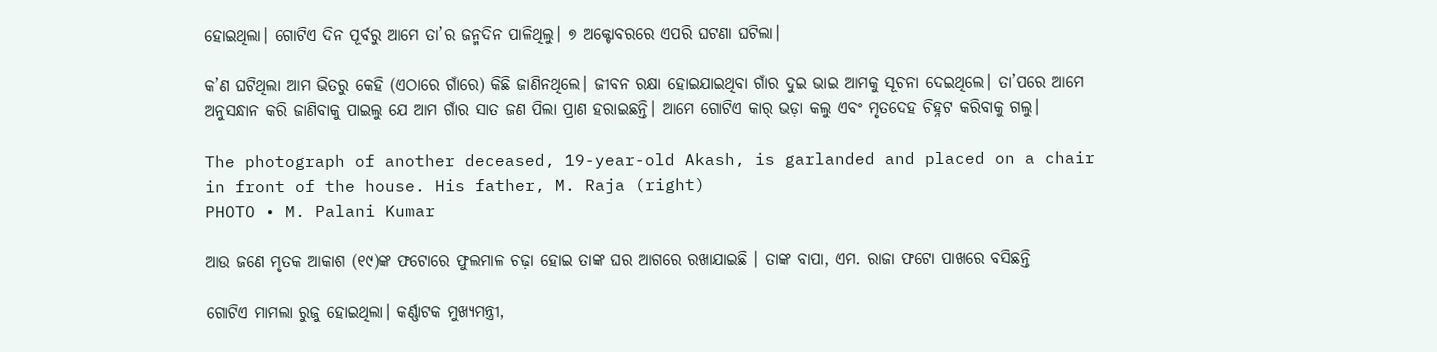ହୋଇଥିଲା। ଗୋଟିଏ ଦିନ ପୂର୍ବରୁ ଆମେ ତା’ର ଜନ୍ମଦିନ ପାଳିଥିଲୁ। ୭ ଅକ୍ଟୋବରରେ ଏପରି ଘଟଣା ଘଟିଲା।

କ’ଣ ଘଟିଥିଲା ଆମ ଭିତରୁ କେହି (ଏଠାରେ ଗାଁରେ) କିଛି ଜାଣିନଥିଲେ। ଜୀବନ ରକ୍ଷା ହୋଇଯାଇଥିବା ଗାଁର ଦୁଇ ଭାଇ ଆମକୁ ସୂଚନା ଦେଇଥିଲେ। ତା’ପରେ ଆମେ ଅନୁସନ୍ଧାନ କରି ଜାଣିବାକୁ ପାଇଲୁ ଯେ ଆମ ଗାଁର ସାତ ଜଣ ପିଲା ପ୍ରାଣ ହରାଇଛନ୍ତି। ଆମେ ଗୋଟିଏ କାର୍‌ ଭଡ଼ା କଲୁ ଏବଂ ମୃତଦେହ ଚିହ୍ନଟ କରିବାକୁ ଗଲୁ।

The photograph of another deceased, 19-year-old Akash, is garlanded and placed on a chair in front of the house. His father, M. Raja (right)
PHOTO • M. Palani Kumar

ଆଉ ଜଣେ ମୃତକ ଆକାଶ (୧୯)ଙ୍କ ଫଟୋରେ ଫୁଲମାଳ ଚଢ଼ା ହୋଇ ତାଙ୍କ ଘର ଆଗରେ ରଖାଯାଇଛି । ତାଙ୍କ ବାପା, ଏମ. ରାଜା ଫଟୋ ପାଖରେ ବସିଛନ୍ତି

ଗୋଟିଏ ମାମଲା ରୁଜୁ ହୋଇଥିଲା। କର୍ଣ୍ଣାଟକ ମୁଖ୍ୟମନ୍ତ୍ରୀ,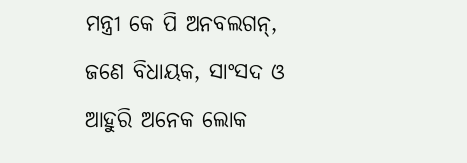ମନ୍ତ୍ରୀ କେ ପି ଅନବଲଗନ୍, ଜଣେ ବିଧାୟକ, ସାଂସଦ ଓ ଆହୁରି ଅନେକ ଲୋକ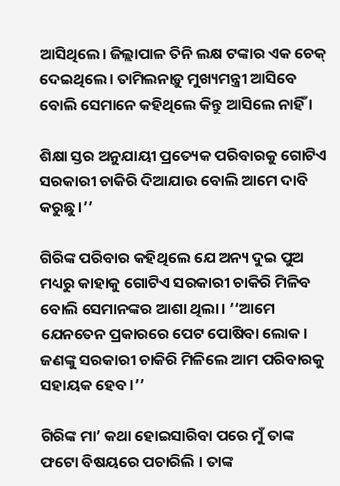ଆସିଥିଲେ। ଜିଲ୍ଲାପାଳ ତିନି ଲକ୍ଷ ଟଙ୍କାର ଏକ ଚେକ୍‌ ଦେଇଥିଲେ। ତାମିଲନାଡ଼ୁ ମୁଖ୍ୟମନ୍ତ୍ରୀ ଆସିବେ ବୋଲି ସେମାନେ କହିଥିଲେ କିନ୍ତୁ ଆସିଲେ ନାହିଁ ।

ଶିକ୍ଷା ସ୍ତର ଅନୁଯାୟୀ ପ୍ରତ୍ୟେକ ପରିବାରକୁ ଗୋଟିଏ ସରକାରୀ ଚାକିରି ଦିଆଯାଉ ବୋଲି ଆମେ ଦାବି କରୁଛୁ।’’

ଗିରିଙ୍କ ପରିବାର କହିଥିଲେ ଯେ ଅନ୍ୟ ଦୁଇ ପୁଅ ମଧ୍ୟରୁ କାହାକୁ ଗୋଟିଏ ସରକାରୀ ଚାକିରି ମିଳିବ ବୋଲି ସେମାନଙ୍କର ଆଶା ଥିଲା। ‘‘ଆମେ ଯେନତେନ ପ୍ରକାରରେ ପେଟ ପୋଷିବା ଲୋକ। ଜଣଙ୍କୁ ସରକାରୀ ଚାକିରି ମିଳିଲେ ଆମ ପରିବାରକୁ ସହାୟକ ହେବ।’’

ଗିରିଙ୍କ ମା’ କଥା ହୋଇସାରିବା ପରେ ମୁଁ ତାଙ୍କ ଫଟୋ ବିଷୟରେ ପଚାରିଲି । ତାଙ୍କ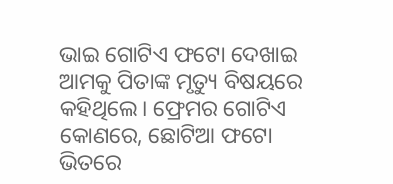ଭାଇ ଗୋଟିଏ ଫଟୋ ଦେଖାଇ ଆମକୁ ପିତାଙ୍କ ମୃତ୍ୟୁ ବିଷୟରେ କହିଥିଲେ। ଫ୍ରେମର ଗୋଟିଏ କୋଣରେ, ଛୋଟିଆ ଫଟୋ ଭିତରେ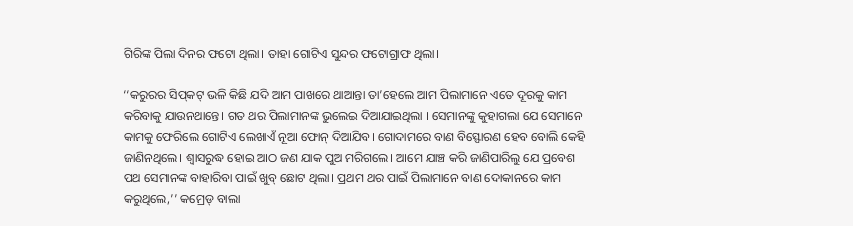ଗିରିଙ୍କ ପିଲା ଦିନର ଫଟୋ ଥିଲା। ତାହା ଗୋଟିଏ ସୁନ୍ଦର ଫଟୋଗ୍ରାଫ ଥିଲା।

‘‘କରୁରର ସିପ୍‌କଟ୍‌ ଭଳି କିଛି ଯଦି ଆମ ପାଖରେ ଥାଆନ୍ତା ତା’ହେଲେ ଆମ ପିଲାମାନେ ଏତେ ଦୂରକୁ କାମ କରିବାକୁ ଯାଉନଥାନ୍ତେ। ଗତ ଥର ପିଲାମାନଙ୍କ ଭୁଲେଇ ଦିଆଯାଇଥିଲା । ସେମାନଙ୍କୁ କୁହାଗଲା ଯେ ସେମାନେ କାମକୁ ଫେରିଲେ ଗୋଟିଏ ଲେଖାଏଁ ନୂଆ ଫୋନ୍‌ ଦିଆଯିବ। ଗୋଦାମରେ ବାଣ ବିସ୍ଫୋରଣ ହେବ ବୋଲି କେହି ଜାଣିନଥିଲେ। ଶ୍ୱାସରୁଦ୍ଧ ହୋଇ ଆଠ ଜଣ ଯାକ ପୁଅ ମରିଗଲେ। ଆମେ ଯାଞ୍ଚ କରି ଜାଣିପାରିଲୁ ଯେ ପ୍ରବେଶ ପଥ ସେମାନଙ୍କ ବାହାରିବା ପାଇଁ ଖୁବ୍‌ ଛୋଟ ଥିଲା। ପ୍ରଥମ ଥର ପାଇଁ ପିଲାମାନେ ବାଣ ଦୋକାନରେ କାମ କରୁଥିଲେ,’’ କମ୍ରେଡ୍‌ ବାଲା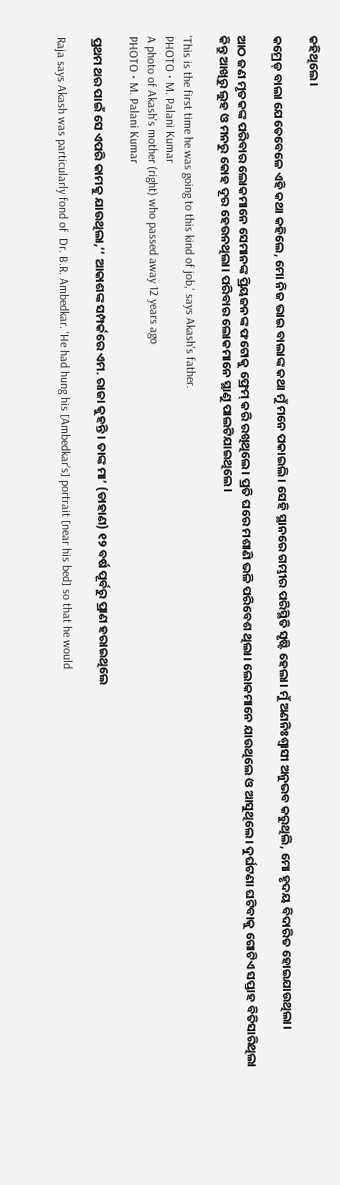କହିଥିଲେ।

କମ୍ରେଡ୍‌ ବାଲା ଯେତେବେଳେ ଏହି କଥା କହିଲେ, ମୋ ନିଜ ଭାଇ ବାଲାଙ୍କ କଥା ମୁଁ ମନେ ପକାଇଲି। ସେହି ସ୍ଥାନରେ ଗମ୍ଭୀର ପରିସ୍ଥିତି ସୃଷ୍ଟି ହେଲା। ମୁଁ ଅଣନିଃଶ୍ୱାସୀ ଅନୁଭବ କରୁଥିଲି, ମୋ ହୃଦୟ ବିଦାରିତ ହୋଇଯାଉଥିଲା।

ଆଠ ଜଣ ମୃତକଙ୍କ ପରିବାର ଲୋକମାନେ ସେମାନଙ୍କ ପ୍ରିୟଜନଙ୍କ ଫଟୋକୁ ଫ୍ରେମ୍‌ କରି ରଖିଥିଲେ। ପ୍ରତି ଘରେ ମଶାଣି ଭଳି ପରିବେଶ ଥିଲା। ଲୋକମାନେ ଯାଉଥିଲେ ଓ ଆସୁଥିଲେ। ଦୁର୍ଘଟଣା ଘଟିବାକୁ ଗୋଟିଏ ସପ୍ତାହ ବିତିସାରିଥିଲା କିନ୍ତୁ ଆଖିରୁ ଲୁହ ଓ ମନରୁ କୋହ ଦୂର ହେଉନଥିଲା। ପରିବାର ଲୋକମାନେ ସ୍ଥାଣୁ ପାଲଟିଯାଇଥିଲେ।

'This is the first time he was going to this kind of job,' says Akash's father.
PHOTO • M. Palani Kumar
A photo of Akash's mother (right) who passed away 12 years ago
PHOTO • M. Palani Kumar

ପ୍ରଥମ ଥର ପାଇଁ ସେ ଏପରି କାମକୁ ଯାଉଥିଲା,’’ ଆକାଶଙ୍କ ସମ୍ପର୍କରେ ଏମ. ରାଜା କୁହନ୍ତି । ତାଙ୍କ ମା’ (ଡାହାଣ) ୧୨ ବର୍ଷ ପୂର୍ବରୁ ପ୍ରାଣ ହରାଇଥିଲେ

Raja says Akash was particularly fond of  Dr. B.R. Ambedkar. 'He had hung his [Ambedkar’s] portrait [near his bed] so that he would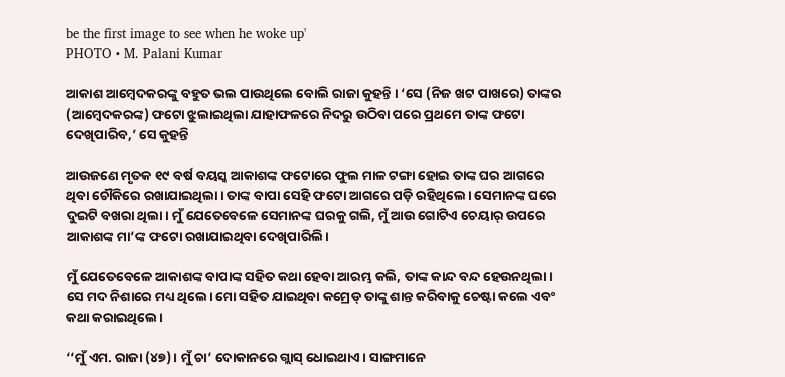be the first image to see when he woke up'
PHOTO • M. Palani Kumar

ଆକାଶ ଆମ୍ବେଦକରଙ୍କୁ ବହୁତ ଭଲ ପାଉଥିଲେ ବୋଲି ରାଜା କୁହନ୍ତି । ‘ସେ (ନିଜ ଖଟ ପାଖରେ) ତାଙ୍କର (ଆମ୍ବେଦକରଙ୍କ) ଫଟୋ ଝୁଲାଇଥିଲା ଯାହାଫଳରେ ନିଦରୁ ଉଠିବା ପରେ ପ୍ରଥମେ ତାଙ୍କ ଫଟୋ ଦେଖିପାରିବ,’ ସେ କୁହନ୍ତି

ଆଉଜଣେ ମୃତକ ୧୯ ବର୍ଷ ବୟସ୍କ ଆକାଶଙ୍କ ଫଟୋରେ ଫୁଲ ମାଳ ଟଙ୍ଗା ହୋଇ ତାଙ୍କ ଘର ଆଗରେ ଥିବା ଚୌକିରେ ରଖାଯାଇଥିଲା। ତାଙ୍କ ବାପା ସେହି ଫଟୋ ଆଗରେ ପଡ଼ି ରହିଥିଲେ। ସେମାନଙ୍କ ଘରେ ଦୁଇଟି ବଖରା ଥିଲା। ମୁଁ ଯେତେବେଳେ ସେମାନଙ୍କ ଘରକୁ ଗଲି, ମୁଁ ଆଉ ଗୋଟିଏ ଚେୟାର୍‌ ଉପରେ ଆକାଶଙ୍କ ମା’ଙ୍କ ଫଟୋ ରଖାଯାଇଥିବା ଦେଖିପାରିଲି।

ମୁଁ ଯେତେବେଳେ ଆକାଶଙ୍କ ବାପାଙ୍କ ସହିତ କଥା ହେବା ଆରମ୍ଭ କଲି, ତାଙ୍କ କାନ୍ଦ ବନ୍ଦ ହେଉନଥିଲା। ସେ ମଦ ନିଶାରେ ମଧ୍ୟ ଥିଲେ। ମୋ ସହିତ ଯାଇଥିବା କମ୍ରେଡ୍‌ ତାଙ୍କୁ ଶାନ୍ତ କରିବାକୁ ଚେଷ୍ଟା କଲେ ଏବଂ କଥା କରାଇଥିଲେ।

‘‘ମୁଁ ଏମ. ରାଜା (୪୭)। ମୁଁ ଚା’ ଦୋକାନରେ ଗ୍ଲାସ୍‌ ଧୋଇଥାଏ। ସାଙ୍ଗମାନେ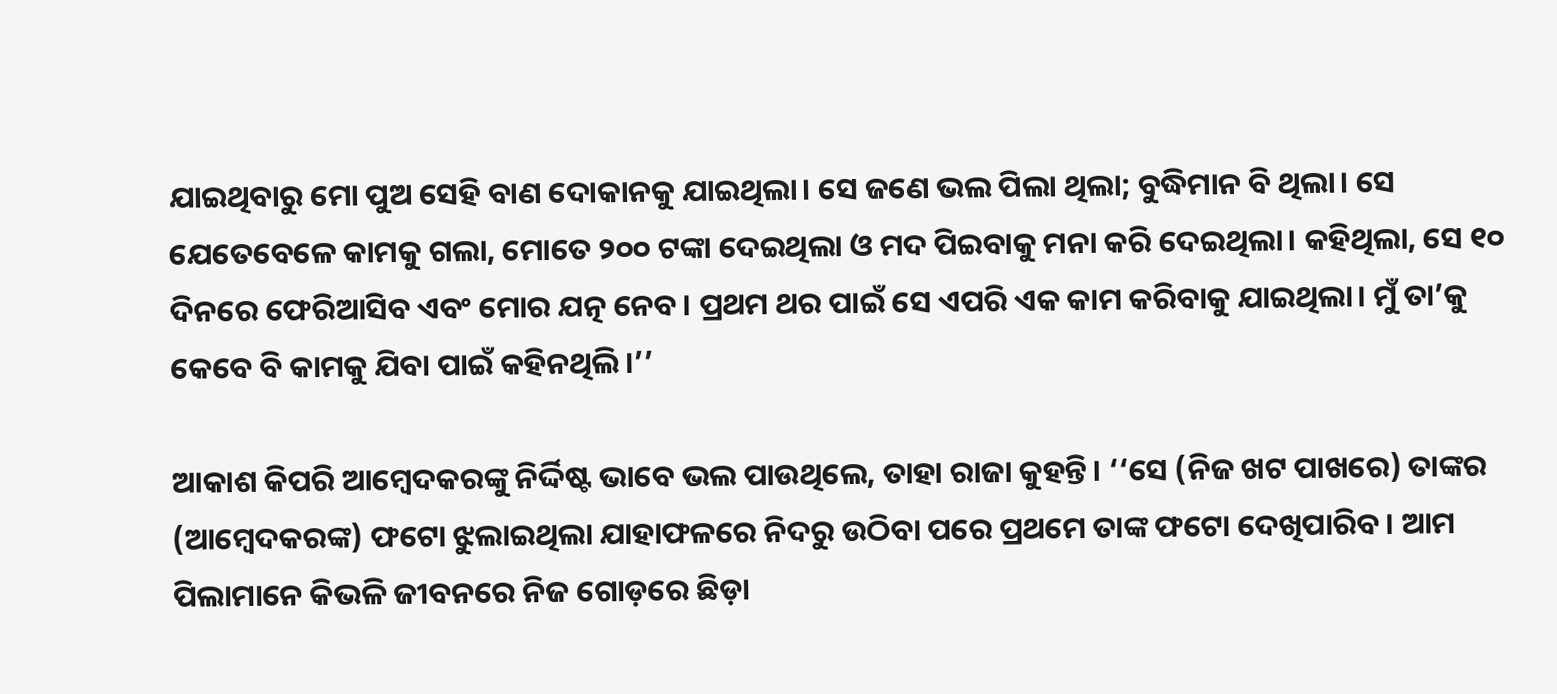ଯାଇଥିବାରୁ ମୋ ପୁଅ ସେହି ବାଣ ଦୋକାନକୁ ଯାଇଥିଲା। ସେ ଜଣେ ଭଲ ପିଲା ଥିଲା; ବୁଦ୍ଧିମାନ ବି ଥିଲା। ସେ ଯେତେବେଳେ କାମକୁ ଗଲା, ମୋତେ ୨୦୦ ଟଙ୍କା ଦେଇଥିଲା ଓ ମଦ ପିଇବାକୁ ମନା କରି ଦେଇଥିଲା। କହିଥିଲା, ସେ ୧୦ ଦିନରେ ଫେରିଆସିବ ଏବଂ ମୋର ଯତ୍ନ ନେବ। ପ୍ରଥମ ଥର ପାଇଁ ସେ ଏପରି ଏକ କାମ କରିବାକୁ ଯାଇଥିଲା। ମୁଁ ତା’କୁ କେବେ ବି କାମକୁ ଯିବା ପାଇଁ କହିନଥିଲି।’’

ଆକାଶ କିପରି ଆମ୍ବେଦକରଙ୍କୁ ନିର୍ଦ୍ଦିଷ୍ଟ ଭାବେ ଭଲ ପାଉଥିଲେ, ତାହା ରାଜା କୁହନ୍ତି। ‘‘ସେ (ନିଜ ଖଟ ପାଖରେ) ତାଙ୍କର (ଆମ୍ବେଦକରଙ୍କ) ଫଟୋ ଝୁଲାଇଥିଲା ଯାହାଫଳରେ ନିଦରୁ ଉଠିବା ପରେ ପ୍ରଥମେ ତାଙ୍କ ଫଟୋ ଦେଖିପାରିବ। ଆମ ପିଲାମାନେ କିଭଳି ଜୀବନରେ ନିଜ ଗୋଡ଼ରେ ଛିଡ଼ା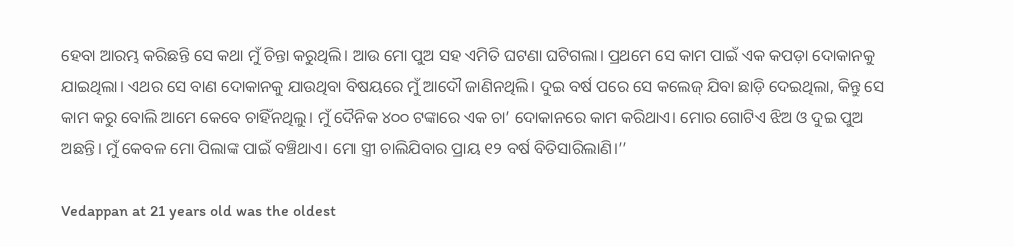ହେବା ଆରମ୍ଭ କରିଛନ୍ତି ସେ କଥା ମୁଁ ଚିନ୍ତା କରୁଥିଲି। ଆଉ ମୋ ପୁଅ ସହ ଏମିତି ଘଟଣା ଘଟିଗଲା। ପ୍ରଥମେ ସେ କାମ ପାଇଁ ଏକ କପଡ଼ା ଦୋକାନକୁ ଯାଇଥିଲା। ଏଥର ସେ ବାଣ ଦୋକାନକୁ ଯାଉଥିବା ବିଷୟରେ ମୁଁ ଆଦୌ ଜାଣିନଥିଲି। ଦୁଇ ବର୍ଷ ପରେ ସେ କଲେଜ୍‌ ଯିବା ଛାଡ଼ି ଦେଇଥିଲା, କିନ୍ତୁ ସେ କାମ କରୁ ବୋଲି ଆମେ କେବେ ଚାହିଁନଥିଲୁ। ମୁଁ ଦୈନିକ ୪୦୦ ଟଙ୍କାରେ ଏକ ଚା’ ଦୋକାନରେ କାମ କରିଥାଏ। ମୋର ଗୋଟିଏ ଝିଅ ଓ ଦୁଇ ପୁଅ ଅଛନ୍ତି। ମୁଁ କେବଳ ମୋ ପିଲାଙ୍କ ପାଇଁ ବଞ୍ଚିଥାଏ। ମୋ ସ୍ତ୍ରୀ ଚାଲିଯିବାର ପ୍ରାୟ ୧୨ ବର୍ଷ ବିତିସାରିଲାଣି।’’

Vedappan at 21 years old was the oldest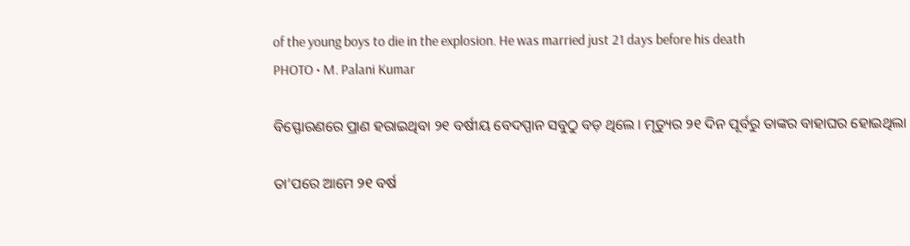of the young boys to die in the explosion. He was married just 21 days before his death
PHOTO • M. Palani Kumar

ବିସ୍ଫୋରଣରେ ପ୍ରାଣ ହରାଇଥିବା ୨୧ ବର୍ଷୀୟ ବେଦପ୍ପାନ ସବୁଠୁ ବଡ଼ ଥିଲେ। ମୃତ୍ୟୁର ୨୧ ଦିନ ପୂର୍ବରୁ ତାଙ୍କର ବାହାଘର ହୋଇଥିଲା

ତା’ପରେ ଆମେ ୨୧ ବର୍ଷ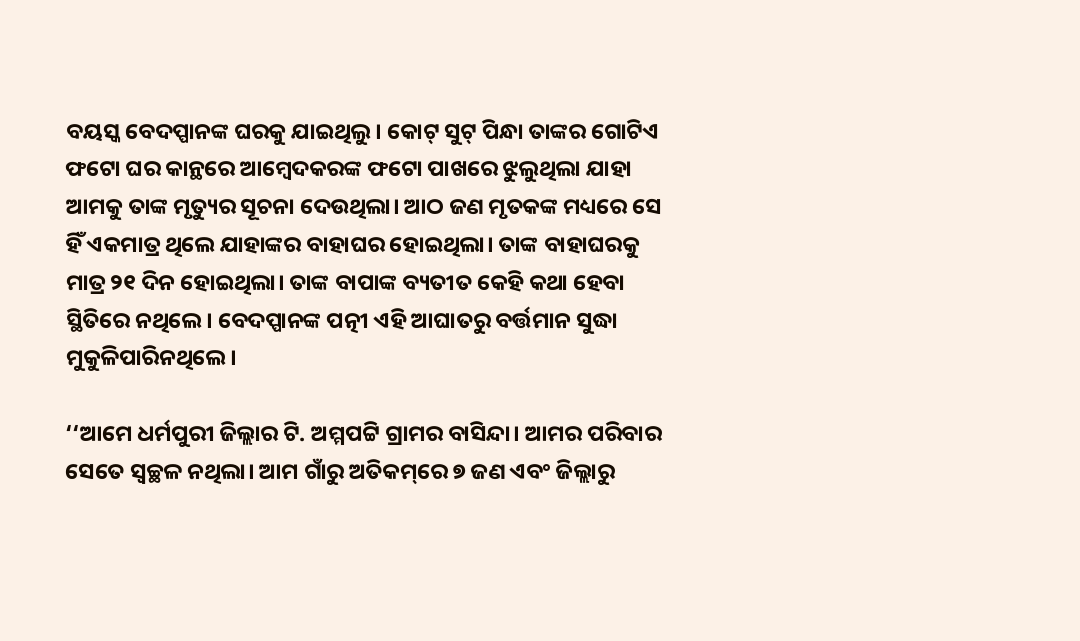ବୟସ୍କ ବେଦପ୍ପାନଙ୍କ ଘରକୁ ଯାଇଥିଲୁ। କୋଟ୍‌ ସୁଟ୍‌ ପିନ୍ଧା ତାଙ୍କର ଗୋଟିଏ ଫଟୋ ଘର କାନ୍ଥରେ ଆମ୍ବେଦକରଙ୍କ ଫଟୋ ପାଖରେ ଝୁଲୁଥିଲା ଯାହା ଆମକୁ ତାଙ୍କ ମୃତ୍ୟୁର ସୂଚନା ଦେଉଥିଲା। ଆଠ ଜଣ ମୃତକଙ୍କ ମଧ୍ୟରେ ସେ ହିଁ ଏକମାତ୍ର ଥିଲେ ଯାହାଙ୍କର ବାହାଘର ହୋଇଥିଲା। ତାଙ୍କ ବାହାଘରକୁ ମାତ୍ର ୨୧ ଦିନ ହୋଇଥିଲା। ତାଙ୍କ ବାପାଙ୍କ ବ୍ୟତୀତ କେହି କଥା ହେବା ସ୍ଥିତିରେ ନଥିଲେ। ବେଦପ୍ପାନଙ୍କ ପତ୍ନୀ ଏହି ଆଘାତରୁ ବର୍ତ୍ତମାନ ସୁଦ୍ଧା ମୁକୁଳିପାରିନଥିଲେ।

‘‘ଆମେ ଧର୍ମପୁରୀ ଜିଲ୍ଲାର ଟି. ଅମ୍ମପଟ୍ଟି ଗ୍ରାମର ବାସିନ୍ଦା। ଆମର ପରିବାର ସେତେ ସ୍ୱଚ୍ଛଳ ନଥିଲା। ଆମ ଗାଁରୁ ଅତିକମ୍‌ରେ ୭ ଜଣ ଏବଂ ଜିଲ୍ଲାରୁ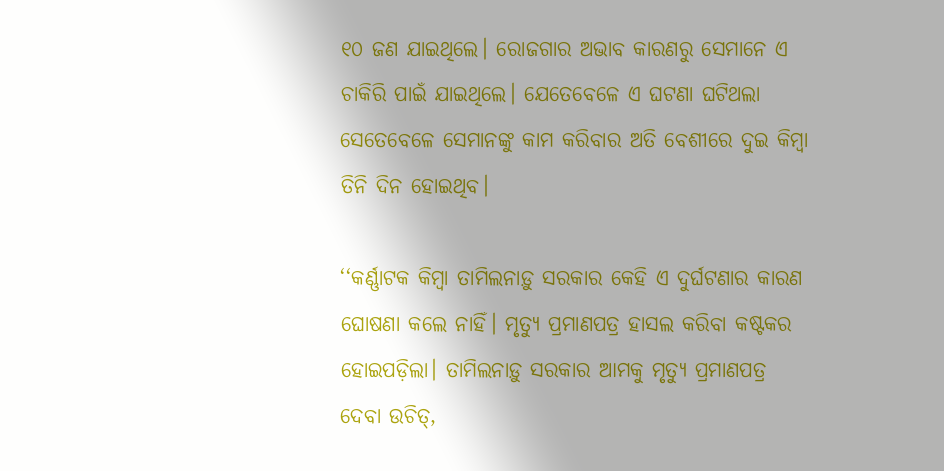୧୦ ଜଣ ଯାଇଥିଲେ। ରୋଜଗାର ଅଭାବ କାରଣରୁ ସେମାନେ ଏ ଚାକିରି ପାଇଁ ଯାଇଥିଲେ। ଯେତେବେଳେ ଏ ଘଟଣା ଘଟିଥଲା ସେତେବେଳେ ସେମାନଙ୍କୁ କାମ କରିବାର ଅତି ବେଶୀରେ ଦୁଇ କିମ୍ବା ତିନି ଦିନ ହୋଇଥିବ।

‘‘କର୍ଣ୍ଣାଟକ କିମ୍ବା ତାମିଲନାଡ଼ୁ ସରକାର କେହି ଏ ଦୁର୍ଘଟଣାର କାରଣ ଘୋଷଣା କଲେ ନାହିଁ। ମୃତ୍ୟୁ ପ୍ରମାଣପତ୍ର ହାସଲ କରିବା କଷ୍ଟକର ହୋଇପଡ଼ିଲା। ତାମିଲନାଡ଼ୁ ସରକାର ଆମକୁ ମୃତ୍ୟୁ ପ୍ରମାଣପତ୍ର ଦେବା ଉଚିତ୍‌,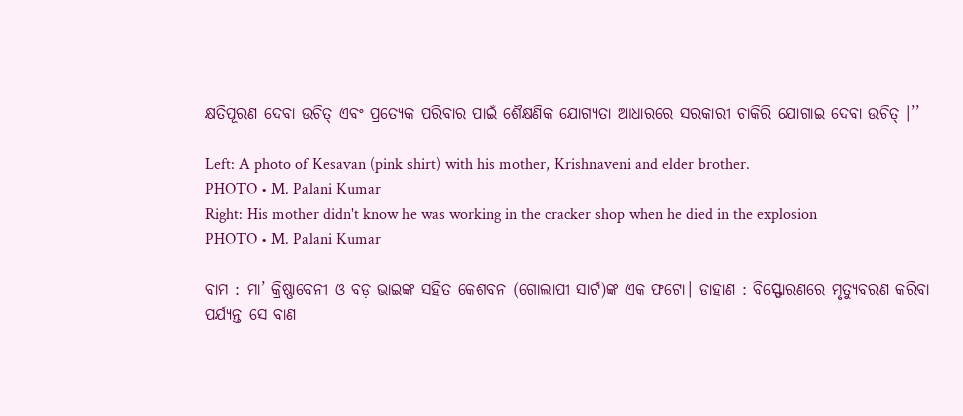କ୍ଷତିପୂରଣ ଦେବା ଉଚିତ୍‌ ଏବଂ ପ୍ରତ୍ୟେକ ପରିବାର ପାଇଁ ଶୈକ୍ଷଣିକ ଯୋଗ୍ୟତା ଆଧାରରେ ସରକାରୀ ଚାକିରି ଯୋଗାଇ ଦେବା ଉଚିତ୍‌ ।’’

Left: A photo of Kesavan (pink shirt) with his mother, Krishnaveni and elder brother.
PHOTO • M. Palani Kumar
Right: His mother didn't know he was working in the cracker shop when he died in the explosion
PHOTO • M. Palani Kumar

ବାମ : ମା’ କ୍ରିଷ୍ଣାବେନୀ ଓ ବଡ଼ ଭାଇଙ୍କ ସହିତ କେଶବନ (ଗୋଲାପୀ ସାର୍ଟ)ଙ୍କ ଏକ ଫଟୋ। ଡାହାଣ : ବିସ୍ଫୋରଣରେ ମୃତ୍ୟୁବରଣ କରିବା ପର୍ଯ୍ୟନ୍ତ ସେ ବାଣ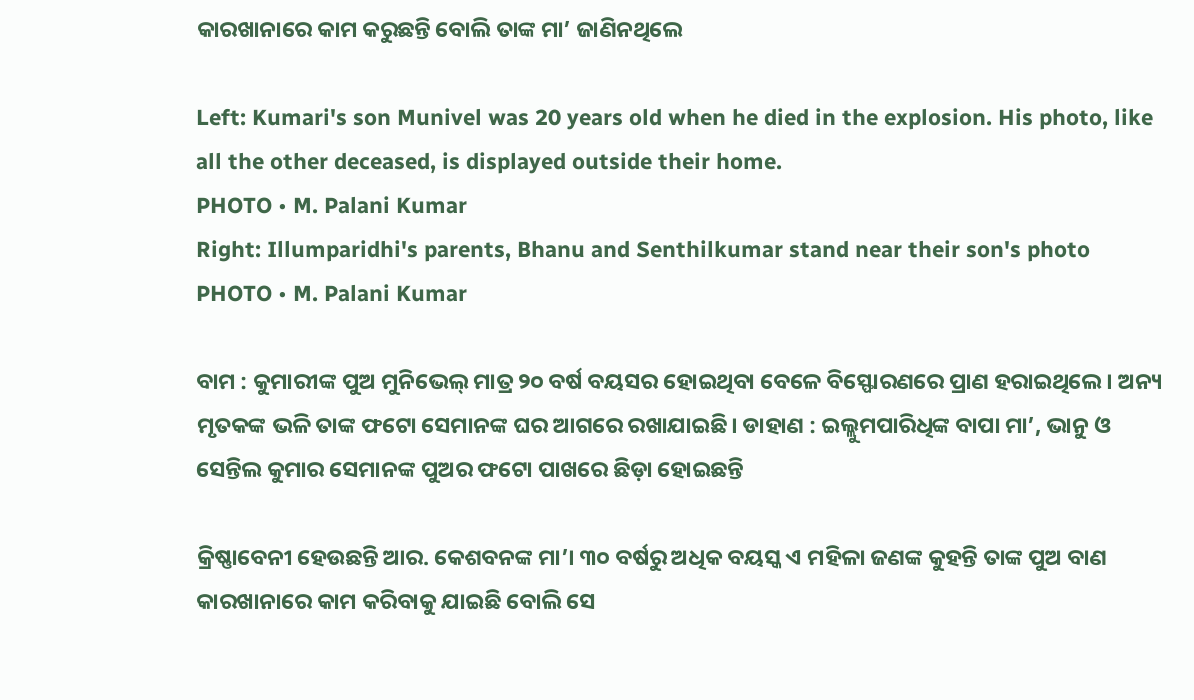କାରଖାନାରେ କାମ କରୁଛନ୍ତି ବୋଲି ତାଙ୍କ ମା’ ଜାଣିନଥିଲେ

Left: Kumari's son Munivel was 20 years old when he died in the explosion. His photo, like all the other deceased, is displayed outside their home.
PHOTO • M. Palani Kumar
Right: Illumparidhi's parents, Bhanu and Senthilkumar stand near their son's photo
PHOTO • M. Palani Kumar

ବାମ : କୁମାରୀଙ୍କ ପୁଅ ମୁନିଭେଲ୍‌ ମାତ୍ର ୨୦ ବର୍ଷ ବୟସର ହୋଇଥିବା ବେଳେ ବିସ୍ଫୋରଣରେ ପ୍ରାଣ ହରାଇଥିଲେ। ଅନ୍ୟ ମୃତକଙ୍କ ଭଳି ତାଙ୍କ ଫଟୋ ସେମାନଙ୍କ ଘର ଆଗରେ ରଖାଯାଇଛି। ଡାହାଣ : ଇଲ୍ଲୁମପାରିଧିଙ୍କ ବାପା ମା’, ଭାନୁ ଓ ସେନ୍ତିଲ କୁମାର ସେମାନଙ୍କ ପୁଅର ଫଟୋ ପାଖରେ ଛିଡ଼ା ହୋଇଛନ୍ତି

କ୍ରିଷ୍ଣାବେନୀ ହେଉଛନ୍ତି ଆର. କେଶବନଙ୍କ ମା’। ୩୦ ବର୍ଷରୁ ଅଧିକ ବୟସ୍କ ଏ ମହିଳା ଜଣଙ୍କ କୁହନ୍ତି ତାଙ୍କ ପୁଅ ବାଣ କାରଖାନାରେ କାମ କରିବାକୁ ଯାଇଛି ବୋଲି ସେ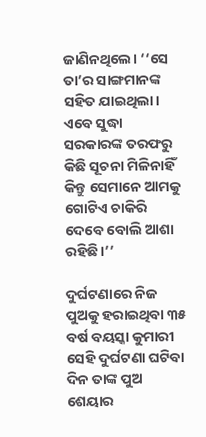ଜାଣିନଥିଲେ। ‘‘ସେ ତା’ର ସାଙ୍ଗମାନଙ୍କ ସହିତ ଯାଇଥିଲା। ଏବେ ସୁଦ୍ଧା ସରକାରଙ୍କ ତରଫରୁ କିଛି ସୂଚନା ମିଳିନାହିଁ କିନ୍ତୁ ସେମାନେ ଆମକୁ ଗୋଟିଏ ଚାକିରି ଦେବେ ବୋଲି ଆଶା ରହିଛି।’’

ଦୁର୍ଘଟଣାରେ ନିଜ ପୁଅକୁ ହରାଇଥିବା ୩୫ ବର୍ଷ ବୟସ୍କା କୁମାରୀ ସେହି ଦୁର୍ଘଟଣା ଘଟିବା ଦିନ ତାଙ୍କ ପୁଅ ଶେୟାର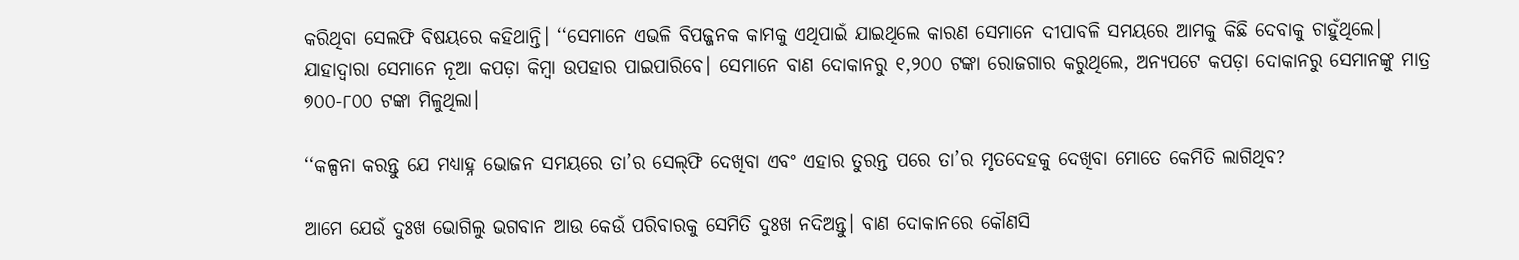କରିଥିବା ସେଲଫି ବିଷୟରେ କହିଥାନ୍ତି। ‘‘ସେମାନେ ଏଭଳି ବିପଜ୍ଜନକ କାମକୁ ଏଥିପାଇଁ ଯାଇଥିଲେ କାରଣ ସେମାନେ ଦୀପାବଳି ସମୟରେ ଆମକୁ କିଛି ଦେବାକୁ ଚାହୁଁଥିଲେ। ଯାହାଦ୍ୱାରା ସେମାନେ ନୂଆ କପଡ଼ା କିମ୍ବା ଉପହାର ପାଇପାରିବେ। ସେମାନେ ବାଣ ଦୋକାନରୁ ୧,୨୦୦ ଟଙ୍କା ରୋଜଗାର କରୁଥିଲେ, ଅନ୍ୟପଟେ କପଡ଼ା ଦୋକାନରୁ ସେମାନଙ୍କୁ ମାତ୍ର ୭୦୦-୮୦୦ ଟଙ୍କା ମିଳୁଥିଲା।

‘‘କଳ୍ପନା କରନ୍ତୁ ଯେ ମଧ୍ୟାହ୍ନ ଭୋଜନ ସମୟରେ ତା’ର ସେଲ୍‌ଫି ଦେଖିବା ଏବଂ ଏହାର ତୁରନ୍ତ ପରେ ତା’ର ମୃତଦେହକୁ ଦେଖିବା ମୋତେ କେମିତି ଲାଗିଥିବ?

ଆମେ ଯେଉଁ ଦୁଃଖ ଭୋଗିଲୁ ଭଗବାନ ଆଉ କେଉଁ ପରିବାରକୁ ସେମିତି ଦୁଃଖ ନଦିଅନ୍ତୁ। ବାଣ ଦୋକାନରେ କୌଣସି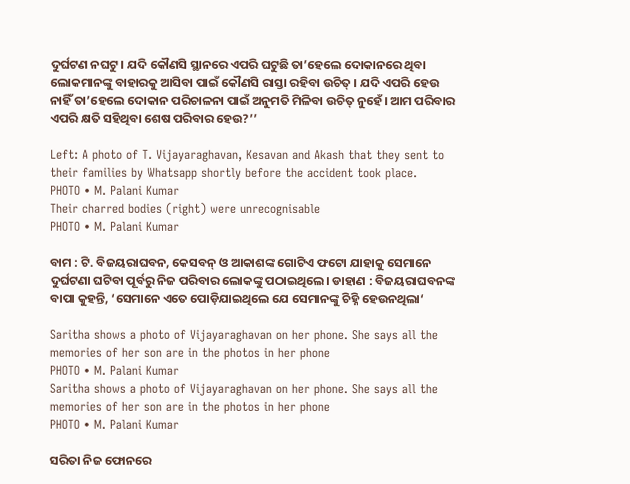ଦୁର୍ଘଟଣ ନଘଟୁ। ଯଦି କୌଣସି ସ୍ଥାନରେ ଏପରି ଘଟୁଛି ତା’ହେଲେ ଦୋକାନରେ ଥିବା ଲୋକମାନଙ୍କୁ ବାହାରକୁ ଆସିବା ପାଇଁ କୌଣସି ରାସ୍ତା ରହିବା ଉଚିତ୍‌ । ଯଦି ଏପରି ହେଉ ନାହିଁ ତା’ହେଲେ ଦୋକାନ ପରିଚାଳନା ପାଇଁ ଅନୁମତି ମିଳିବା ଉଚିତ୍‌ ନୁହେଁ। ଆମ ପରିବାର ଏପରି କ୍ଷତି ସହିଥିବା ଶେଷ ପରିବାର ହେଉ?’’

Left: A photo of T. Vijayaraghavan, Kesavan and Akash that they sent to their families by Whatsapp shortly before the accident took place.
PHOTO • M. Palani Kumar
Their charred bodies (right) were unrecognisable
PHOTO • M. Palani Kumar

ବାମ : ଟି. ବିଜୟରାଘବନ, କେସବନ୍‌ ଓ ଆକାଶଙ୍କ ଗୋଟିଏ ଫଟୋ ଯାହାକୁ ସେମାନେ ଦୁର୍ଘଟଣା ଘଟିବା ପୂର୍ବରୁ ନିଜ ପରିବାର ଲୋକଙ୍କୁ ପଠାଇଥିଲେ। ଡାହାଣ : ବିଜୟରାଘବନଙ୍କ ବାପା କୁହନ୍ତି, ‘ସେମାନେ ଏତେ ପୋଡ଼ିଯାଇଥିଲେ ଯେ ସେମାନଙ୍କୁ ଚିହ୍ନି ହେଉନଥିଲା‘

Saritha shows a photo of Vijayaraghavan on her phone. She says all the memories of her son are in the photos in her phone
PHOTO • M. Palani Kumar
Saritha shows a photo of Vijayaraghavan on her phone. She says all the memories of her son are in the photos in her phone
PHOTO • M. Palani Kumar

ସରିତା ନିଜ ଫୋନରେ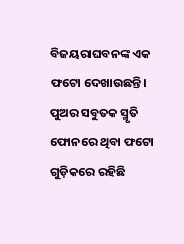ବିଜୟରାଘବନଙ୍କ ଏକ ଫଟୋ ଦେଖାଉଛନ୍ତି। ପୁଅର ସବୁତକ ସ୍ମୃତି ଫୋନରେ ଥିବା ଫଟୋ ଗୁଡ଼ିକରେ ରହିଛି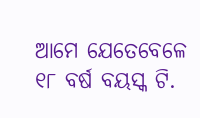ଆମେ ଯେତେବେଳେ ୧୮ ବର୍ଷ ବୟସ୍କ ଟି.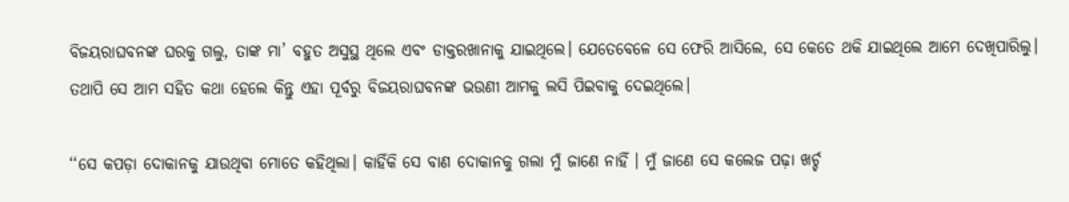ବିଜୟରାଘବନଙ୍କ ଘରକୁ ଗଲୁ, ତାଙ୍କ ମା’ ବହୁତ ଅସୁସ୍ଥ ଥିଲେ ଏବଂ ଡାକ୍ତରଖାନାକୁ ଯାଇଥିଲେ। ଯେତେବେଳେ ସେ ଫେରି ଆସିଲେ, ସେ କେତେ ଥକି ଯାଇଥିଲେ ଆମେ ଦେଖିପାରିଲୁ। ତଥାପି ସେ ଆମ ସହିତ କଥା ହେଲେ କିନ୍ତୁ ଏହା ପୂର୍ବରୁ ବିଜୟରାଘବନଙ୍କ ଭଉଣୀ ଆମକୁ ଲସି ପିଇବାକୁ ଦେଇଥିଲେ।

‘‘ସେ କପଡ଼ା ଦୋକାନକୁ ଯାଉଥିବା ମୋତେ କହିଥିଲା। କାହିଁକି ସେ ବାଣ ଦୋକାନକୁ ଗଲା ମୁଁ ଜାଣେ ନାହିଁ । ମୁଁ ଜାଣେ ସେ କଲେଜ ପଢ଼ା ଖର୍ଚ୍ଚ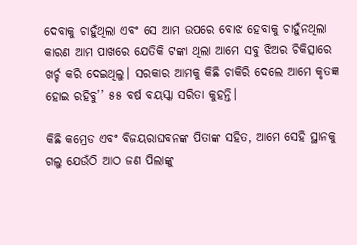ଦେବାକୁ ଚାହୁଁଥିଲା ଏବଂ ସେ ଆମ ଉପରେ ବୋଝ ହେବାକୁ ଚାହୁଁନଥିଲା କାରଣ ଆମ ପାଖରେ ଯେତିକି ଟଙ୍କା ଥିଲା ଆମେ ସବୁ ଝିଅର ଚିକିତ୍ସାରେ ଖର୍ଚ୍ଚ କରି ଦେଇଥିଲୁ। ସରକାର ଆମକୁ କିଛି ଚାକିରି ଦେଲେ ଆମେ କୃତଜ୍ଞ ହୋଇ ରହିବୁ’’ ୫୫ ବର୍ଷ ବୟସ୍କା ସରିତା କୁହନ୍ତି।

କିଛି କମ୍ରେଡ ଏବଂ ବିଜୟରାଘବନଙ୍କ ପିତାଙ୍କ ସହିତ, ଆମେ ସେହି ସ୍ଥାନକୁ ଗଲୁ ଯେଉଁଠି ଆଠ ଜଣ ପିଲାଙ୍କୁ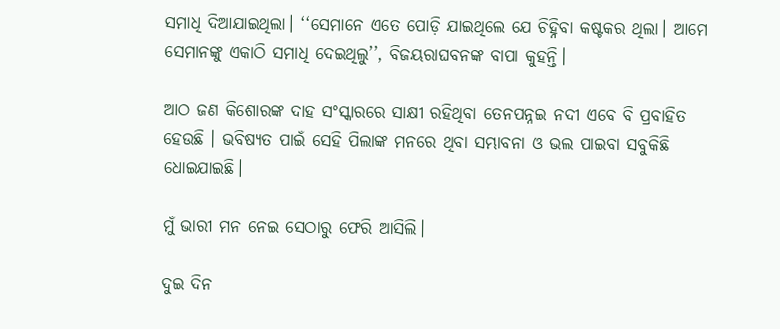ସମାଧି ଦିଆଯାଇଥିଲା। ‘‘ସେମାନେ ଏତେ ପୋଡ଼ି ଯାଇଥିଲେ ଯେ ଚିହ୍ନିବା କଷ୍ଟକର ଥିଲା। ଆମେ ସେମାନଙ୍କୁ ଏକାଠି ସମାଧି ଦେଇଥିଲୁ’’, ବିଜୟରାଘବନଙ୍କ ବାପା କୁହନ୍ତି।

ଆଠ ଜଣ କିଶୋରଙ୍କ ଦାହ ସଂସ୍କାରରେ ସାକ୍ଷୀ ରହିଥିବା ତେନପନ୍ନଇ ନଦୀ ଏବେ ବି ପ୍ରବାହିତ ହେଉଛି । ଭବିଷ୍ୟତ ପାଇଁ ସେହି ପିଲାଙ୍କ ମନରେ ଥିବା ସମ୍ଭାବନା ଓ ଭଲ ପାଇବା ସବୁକିଛି ଧୋଇଯାଇଛି।

ମୁଁ ଭାରୀ ମନ ନେଇ ସେଠାରୁ ଫେରି ଆସିଲି।

ଦୁଇ ଦିନ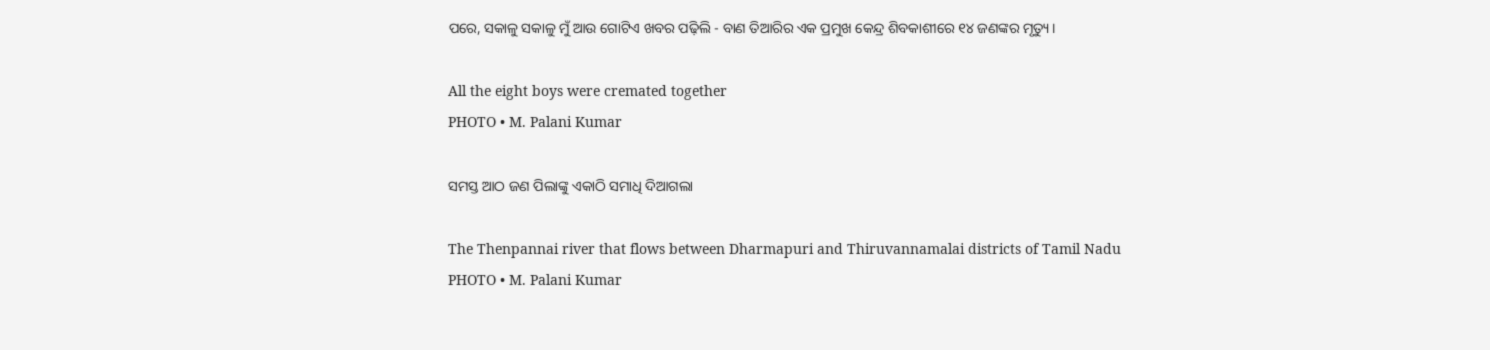ପରେ, ସକାଳୁ ସକାଳୁ ମୁଁ ଆଉ ଗୋଟିଏ ଖବର ପଢ଼ିଲି - ବାଣ ତିଆରିର ଏକ ପ୍ରମୁଖ କେନ୍ଦ୍ର ଶିବକାଶୀରେ ୧୪ ଜଣଙ୍କର ମୃତ୍ୟୁ।

All the eight boys were cremated together
PHOTO • M. Palani Kumar

ସମସ୍ତ ଆଠ ଜଣ ପିଲାଙ୍କୁ ଏକାଠି ସମାଧି ଦିଆଗଲା

The Thenpannai river that flows between Dharmapuri and Thiruvannamalai districts of Tamil Nadu
PHOTO • M. Palani Kumar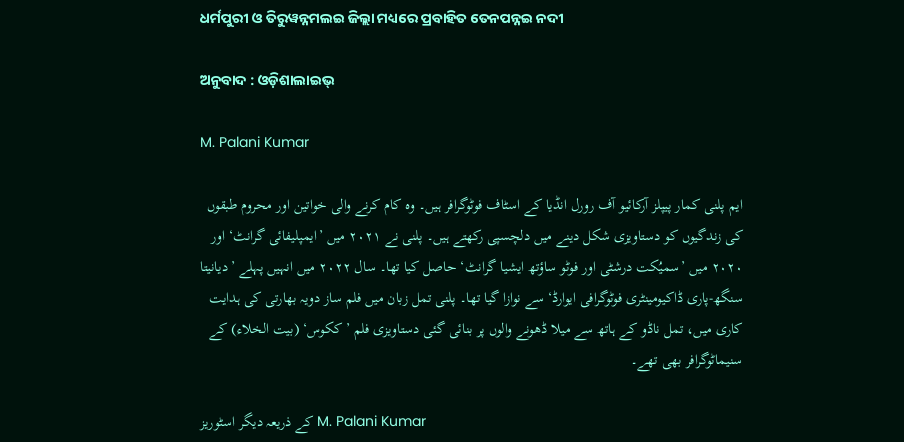ଧର୍ମପୁରୀ ଓ ତିରୁୱନ୍ନମଲଇ ଜିଲ୍ଲା ମଧ୍ୟରେ ପ୍ରବାହିତ ତେନପନ୍ନଇ ନଦୀ

ଅନୁବାଦ : ଓଡ଼ିଶାଲାଇଭ୍‍

M. Palani Kumar

ایم پلنی کمار پیپلز آرکائیو آف رورل انڈیا کے اسٹاف فوٹوگرافر ہیں۔ وہ کام کرنے والی خواتین اور محروم طبقوں کی زندگیوں کو دستاویزی شکل دینے میں دلچسپی رکھتے ہیں۔ پلنی نے ۲۰۲۱ میں ’ایمپلیفائی گرانٹ‘ اور ۲۰۲۰ میں ’سمیُکت درشٹی اور فوٹو ساؤتھ ایشیا گرانٹ‘ حاصل کیا تھا۔ سال ۲۰۲۲ میں انہیں پہلے ’دیانیتا سنگھ-پاری ڈاکیومینٹری فوٹوگرافی ایوارڈ‘ سے نوازا گیا تھا۔ پلنی تمل زبان میں فلم ساز دویہ بھارتی کی ہدایت کاری میں، تمل ناڈو کے ہاتھ سے میلا ڈھونے والوں پر بنائی گئی دستاویزی فلم ’ککوس‘ (بیت الخلاء) کے سنیماٹوگرافر بھی تھے۔

کے ذریعہ دیگر اسٹوریز M. Palani Kumar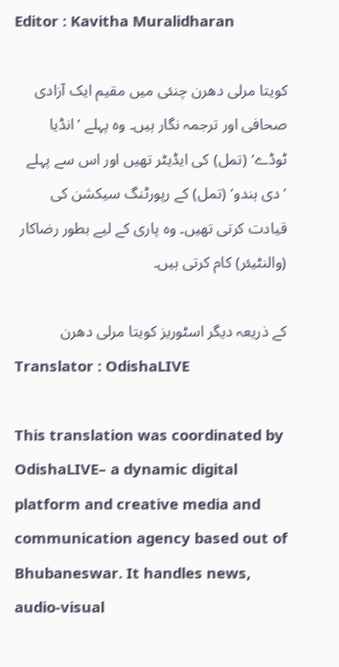Editor : Kavitha Muralidharan

کویتا مرلی دھرن چنئی میں مقیم ایک آزادی صحافی اور ترجمہ نگار ہیں۔ وہ پہلے ’انڈیا ٹوڈے‘ (تمل) کی ایڈیٹر تھیں اور اس سے پہلے ’دی ہندو‘ (تمل) کے رپورٹنگ سیکشن کی قیادت کرتی تھیں۔ وہ پاری کے لیے بطور رضاکار (والنٹیئر) کام کرتی ہیں۔

کے ذریعہ دیگر اسٹوریز کویتا مرلی دھرن
Translator : OdishaLIVE

This translation was coordinated by OdishaLIVE– a dynamic digital platform and creative media and communication agency based out of Bhubaneswar. It handles news, audio-visual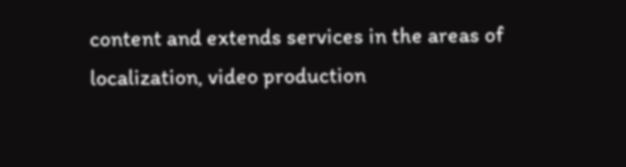content and extends services in the areas of localization, video production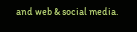and web & social media.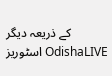کے ذریعہ دیگر اسٹوریز OdishaLIVE